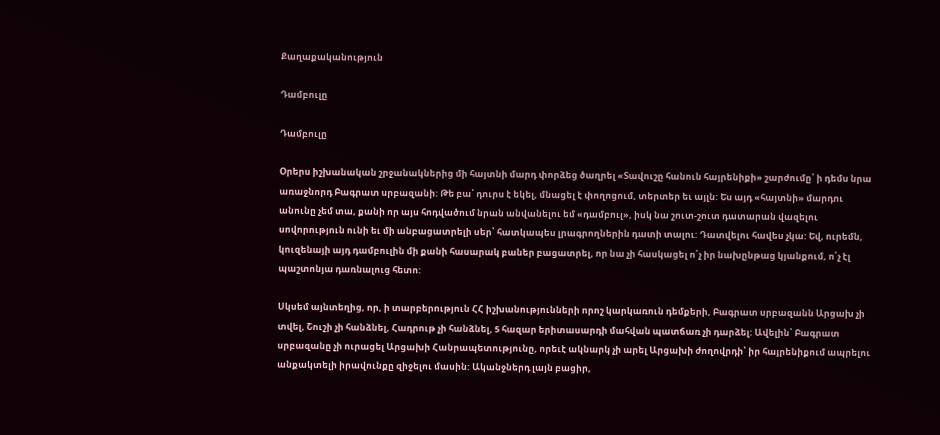Քաղաքականություն

Դամբուլը

Դամբուլը

Օրերս իշխանական շրջանակներից մի հայտնի մարդ փորձեց ծաղրել «Տավուշը հանուն հայրենիքի» շարժումը՝ ի դեմս նրա առաջնորդ Բագրատ սրբազանի: Թե բա՝ դուրս է եկել, մնացել է փողոցում, տերտեր եւ այլն: Ես այդ «հայտնի» մարդու անունը չեմ տա, քանի որ այս հոդվածում նրան անվանելու եմ «դամբուլ», իսկ նա շուտ-շուտ դատարան վազելու սովորություն ունի եւ մի անբացատրելի սեր՝ հատկապես լրագրողներին դատի տալու: Դատվելու հավես չկա: Եվ, ուրեմն, կուզենայի այդ դամբուլին մի քանի հասարակ բաներ բացատրել, որ նա չի հասկացել ո՛չ իր նախընթաց կյանքում, ո՛չ էլ պաշտոնյա դառնալուց հետո:

Սկսեմ այնտեղից, որ, ի տարբերություն ՀՀ իշխանությունների որոշ կարկառուն դեմքերի, Բագրատ սրբազանն Արցախ չի տվել, Շուշի չի հանձնել, Հադրութ չի հանձնել, 5 հազար երիտասարդի մահվան պատճառ չի դարձել: Ավելին՝ Բագրատ սրբազանը չի ուրացել Արցախի Հանրապետությունը, որեւէ ակնարկ չի արել Արցախի ժողովրդի՝ իր հայրենիքում ապրելու անքակտելի իրավունքը զիջելու մասին: Ականջներդ լայն բացիր,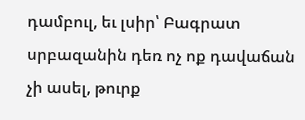դամբուլ, եւ լսիր՝ Բագրատ սրբազանին դեռ ոչ ոք դավաճան չի ասել, թուրք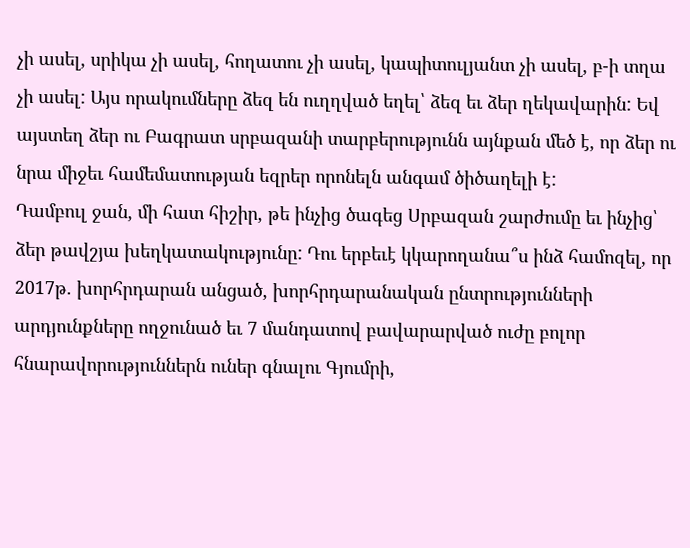չի ասել, սրիկա չի ասել, հողատու չի ասել, կապիտուլյանտ չի ասել, բ-ի տղա չի ասել: Այս որակումները ձեզ են ուղղված եղել՝ ձեզ եւ ձեր ղեկավարին: Եվ այստեղ ձեր ու Բագրատ սրբազանի տարբերությունն այնքան մեծ է, որ ձեր ու նրա միջեւ համեմատության եզրեր որոնելն անգամ ծիծաղելի է:
Դամբուլ ջան, մի հատ հիշիր, թե ինչից ծագեց Սրբազան շարժումը եւ ինչից՝ ձեր թավշյա խեղկատակությունը: Դու երբեւէ կկարողանա՞ս ինձ համոզել, որ 2017թ. խորհրդարան անցած, խորհրդարանական ընտրությունների արդյունքները ողջունած եւ 7 մանդատով բավարարված ուժը բոլոր հնարավորություններն ուներ գնալու Գյումրի,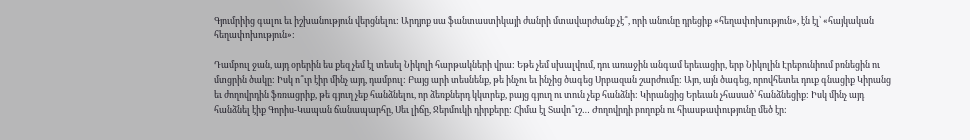Գյումրիից գալու եւ իշխանություն վերցնելու: Արդյոք սա ֆանտաստիկայի ժանրի մտավարժանք չէ՞, որի անունը դրեցիք «հեղափոխություն», էն էլ՝ «հայկական հեղափոխություն»:

Դամբուլ ջան, այդ օրերին ես քեզ չեմ էլ տեսել Նիկոլի հարթակների վրա: Եթե չեմ սխալվում, դու առաջին անգամ երեւացիր, երբ Նիկոլին Էրեբունիում բռնեցին ու մտցրին ծակը: Իսկ ո՞ւր էիր մինչ այդ, դամբուլ: Բայց արի տեսնենք, թե ինչու եւ ինչից ծագեց Սրբազան շարժումը: Այո, այն ծագեց, որովհետեւ դուք գնացիք Կիրանց եւ ժողովրդին ֆռռացրիք, թե գյուղ չեք հանձնելու, որ ձեռքներդ կկտրեք, բայց գյուղ ու տուն չեք հանձնի: Կիրանցից Երեւան չհասած՝ հանձնեցիք: Իսկ մինչ այդ հանձնել էիք Գորիս-Կապան ճանապարհը, Սեւ լիճը, Ջերմուկի դիրքերը: Հիմա էլ Տավո՞ւշ… Ժողովրդի բողոքն ու հիասթափությունը մեծ էր: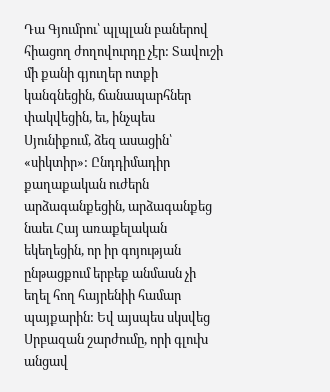Դա Գյումրու՝ պլպլան բաներով հիացող ժողովուրդը չէր: Տավուշի մի քանի գյուղեր ոտքի կանգնեցին, ճանապարհներ փակվեցին, եւ, ինչպես Սյունիքում, ձեզ ասացին՝ «սիկտիր»: Ընդդիմադիր քաղաքական ուժերն արձագանքեցին, արձագանքեց նաեւ Հայ առաքելական եկեղեցին, որ իր գոյության ընթացքում երբեք անմասն չի եղել հող հայրենիի համար պայքարին: Եվ այսպես սկսվեց Սրբազան շարժումը, որի գլուխ անցավ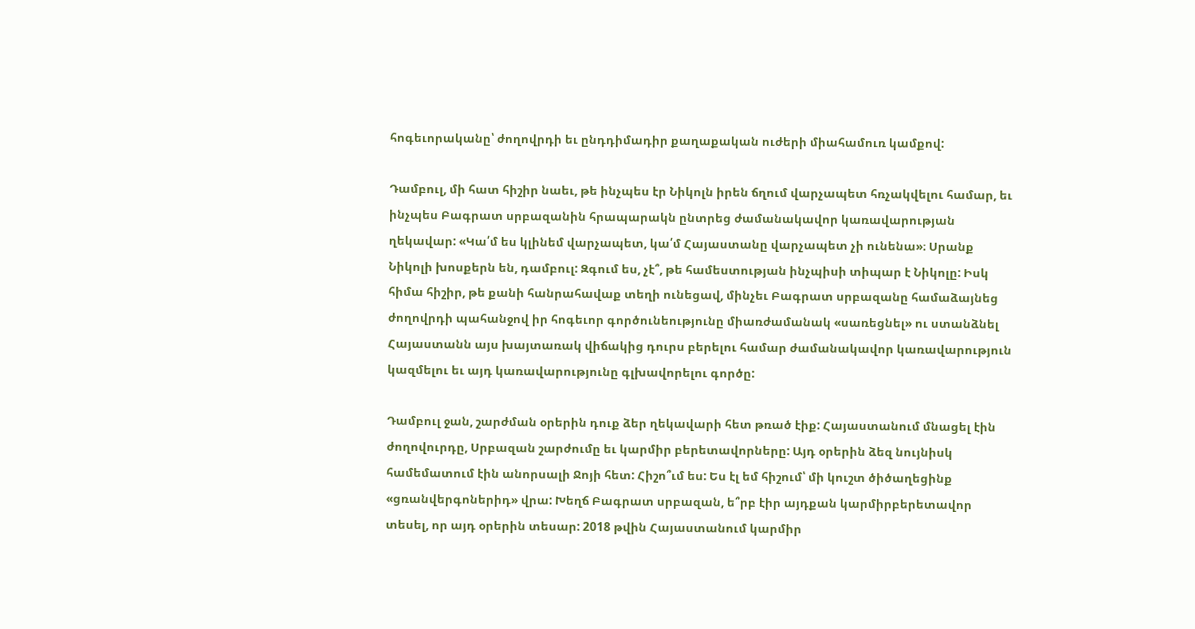հոգեւորականը՝ ժողովրդի եւ ընդդիմադիր քաղաքական ուժերի միահամուռ կամքով:

Դամբուլ, մի հատ հիշիր նաեւ, թե ինչպես էր Նիկոլն իրեն ճղում վարչապետ հռչակվելու համար, եւ ինչպես Բագրատ սրբազանին հրապարակն ընտրեց ժամանակավոր կառավարության ղեկավար: «Կա՛մ ես կլինեմ վարչապետ, կա՛մ Հայաստանը վարչապետ չի ունենա»։ Սրանք Նիկոլի խոսքերն են, դամբուլ: Զգում ես, չէ՞, թե համեստության ինչպիսի տիպար է Նիկոլը: Իսկ հիմա հիշիր, թե քանի հանրահավաք տեղի ունեցավ, մինչեւ Բագրատ սրբազանը համաձայնեց ժողովրդի պահանջով իր հոգեւոր գործունեությունը միառժամանակ «սառեցնել» ու ստանձնել Հայաստանն այս խայտառակ վիճակից դուրս բերելու համար ժամանակավոր կառավարություն կազմելու եւ այդ կառավարությունը գլխավորելու գործը:

Դամբուլ ջան, շարժման օրերին դուք ձեր ղեկավարի հետ թռած էիք: Հայաստանում մնացել էին ժողովուրդը, Սրբազան շարժումը եւ կարմիր բերետավորները: Այդ օրերին ձեզ նույնիսկ համեմատում էին անորսալի Ջոյի հետ: Հիշո՞ւմ ես: Ես էլ եմ հիշում՝ մի կուշտ ծիծաղեցինք «ցռանվերգոներիդ» վրա: Խեղճ Բագրատ սրբազան, ե՞րբ էիր այդքան կարմիրբերետավոր տեսել, որ այդ օրերին տեսար: 2018 թվին Հայաստանում կարմիր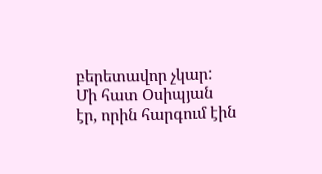բերետավոր չկար: Մի հատ Օսիպյան էր, որին հարգում էին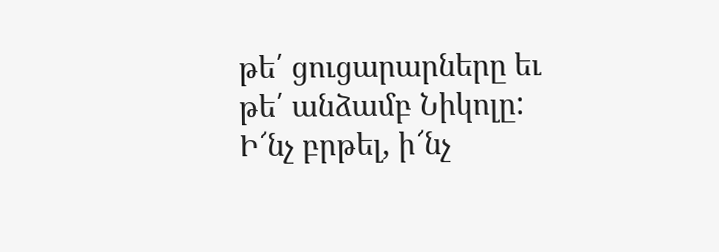թե՛ ցուցարարները եւ թե՛ անձամբ Նիկոլը: Ի՜նչ բրթել, ի՜նչ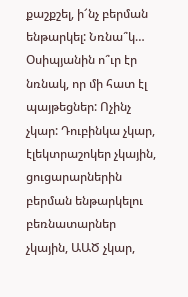քաշքշել, ի՜նչ բերման ենթարկել: Նռնա՞կ… Օսիպյանին ո՞ւր էր նռնակ, որ մի հատ էլ պայթեցներ: Ոչինչ չկար: Դուբինկա չկար, էլեկտրաշոկեր չկային, ցուցարարներին բերման ենթարկելու բեռնատարներ չկային, ԱԱԾ չկար,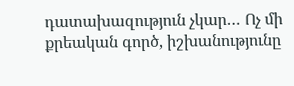դատախազություն չկար… Ոչ մի քրեական գործ, իշխանությունը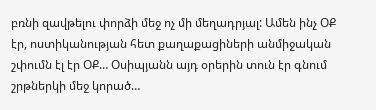բռնի զավթելու փորձի մեջ ոչ մի մեղադրյալ: Ամեն ինչ ՕՔ էր, ոստիկանության հետ քաղաքացիների անմիջական շփումն էլ էր ՕՔ… Օսիպյանն այդ օրերին տուն էր գնում շրթներկի մեջ կորած…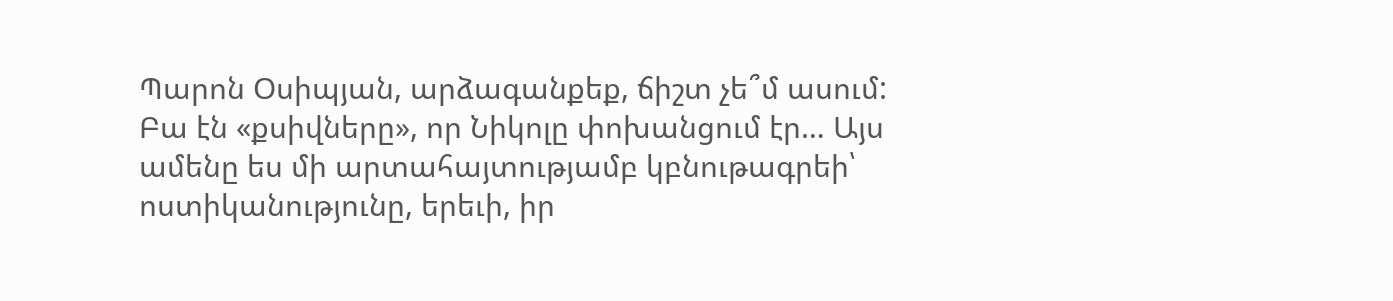Պարոն Օսիպյան, արձագանքեք, ճիշտ չե՞մ ասում: Բա էն «քսիվները», որ Նիկոլը փոխանցում էր… Այս ամենը ես մի արտահայտությամբ կբնութագրեի՝ ոստիկանությունը, երեւի, իր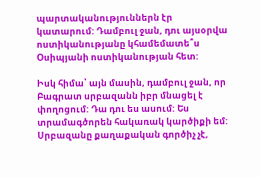պարտականություններն էր կատարում: Դամբուլ ջան, դու այսօրվա ոստիկանությանը կհամեմատե՞ս Օսիպյանի ոստիկանության հետ:

Իսկ հիմա՝ այն մասին, դամբուլ ջան, որ Բագրատ սրբազանն իբր մնացել է փողոցում: Դա դու ես ասում: Ես տրամագծորեն հակառակ կարծիքի եմ: Սրբազանը քաղաքական գործիչ չէ,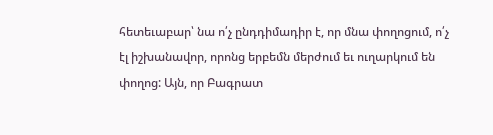հետեւաբար՝ նա ո՛չ ընդդիմադիր է, որ մնա փողոցում, ո՛չ էլ իշխանավոր, որոնց երբեմն մերժում եւ ուղարկում են փողոց: Այն, որ Բագրատ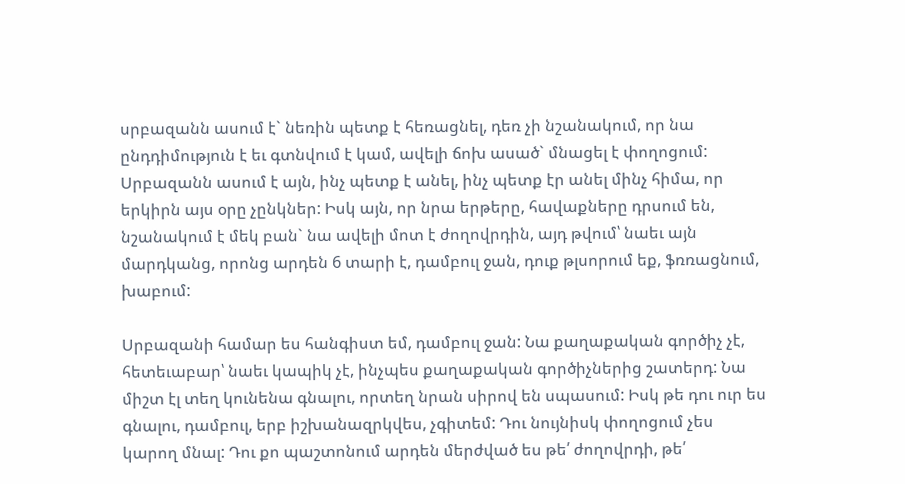սրբազանն ասում է` նեռին պետք է հեռացնել, դեռ չի նշանակում, որ նա ընդդիմություն է եւ գտնվում է կամ, ավելի ճոխ ասած` մնացել է փողոցում: Սրբազանն ասում է այն, ինչ պետք է անել, ինչ պետք էր անել մինչ հիմա, որ երկիրն այս օրը չընկներ: Իսկ այն, որ նրա երթերը, հավաքները դրսում են, նշանակում է մեկ բան` նա ավելի մոտ է ժողովրդին, այդ թվում՝ նաեւ այն մարդկանց, որոնց արդեն 6 տարի է, դամբուլ ջան, դուք թլսորում եք, ֆռռացնում, խաբում:

Սրբազանի համար ես հանգիստ եմ, դամբուլ ջան: Նա քաղաքական գործիչ չէ, հետեւաբար՝ նաեւ կապիկ չէ, ինչպես քաղաքական գործիչներից շատերդ: Նա միշտ էլ տեղ կունենա գնալու, որտեղ նրան սիրով են սպասում: Իսկ թե դու ուր ես գնալու, դամբուլ, երբ իշխանազրկվես, չգիտեմ: Դու նույնիսկ փողոցում չես կարող մնալ: Դու քո պաշտոնում արդեն մերժված ես թե՛ ժողովրդի, թե՛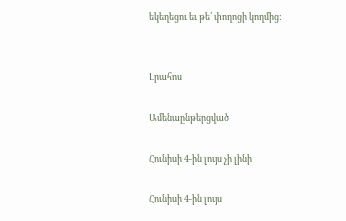եկեղեցու եւ թե՛ փողոցի կողմից:


Լրահոս

Ամենաընթերցված

Հունիսի 4-ին լույս չի լինի

Հունիսի 4-ին լույս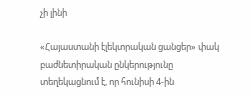չի լինի

«Հայաստանի էլեկտրական ցանցեր» փակ բաժնետիրական ընկերությունը տեղեկացնում է, որ հունիսի 4-ին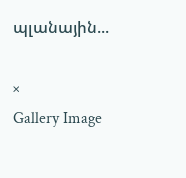պլանային...

×
Gallery Image